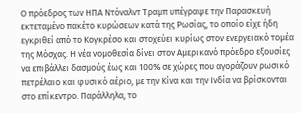Ο πρόεδρος των ΗΠΑ Ντόναλντ Τραμπ υπέγραψε την Παρασκευή εκτεταμένο πακέτο κυρώσεων κατά της Ρωσίας, το οποίο είχε ήδη εγκριθεί από το Κογκρέσο και στοχεύει κυρίως στον ενεργειακό τομέα της Μόσχας. Η νέα νομοθεσία δίνει στον Αμερικανό πρόεδρο εξουσίες να επιβάλλει δασμούς έως και 100% σε χώρες που αγοράζουν ρωσικό πετρέλαιο και φυσικό αέριο, με την Κίνα και την Ινδία να βρίσκονται στο επίκεντρο. Παράλληλα, το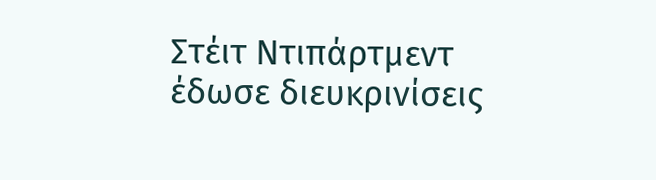Στέιτ Ντιπάρτμεντ έδωσε διευκρινίσεις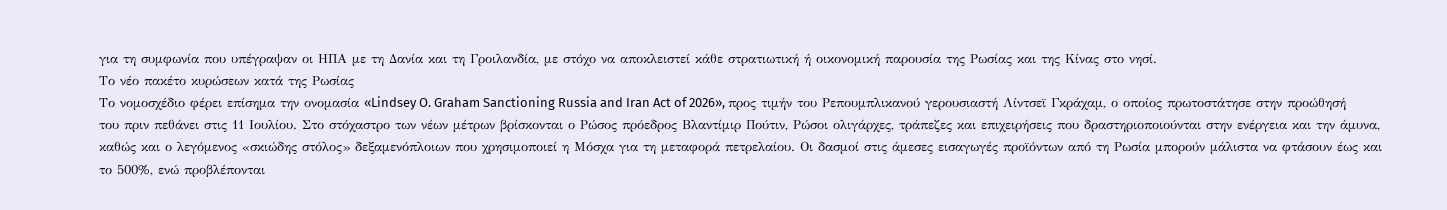για τη συμφωνία που υπέγραψαν οι ΗΠΑ με τη Δανία και τη Γροιλανδία, με στόχο να αποκλειστεί κάθε στρατιωτική ή οικονομική παρουσία της Ρωσίας και της Κίνας στο νησί.
Το νέο πακέτο κυρώσεων κατά της Ρωσίας
Το νομοσχέδιο φέρει επίσημα την ονομασία «Lindsey O. Graham Sanctioning Russia and Iran Act of 2026», προς τιμήν του Ρεπουμπλικανού γερουσιαστή Λίντσεϊ Γκράχαμ, ο οποίος πρωτοστάτησε στην προώθησή του πριν πεθάνει στις 11 Ιουλίου. Στο στόχαστρο των νέων μέτρων βρίσκονται ο Ρώσος πρόεδρος Βλαντίμιρ Πούτιν, Ρώσοι ολιγάρχες, τράπεζες και επιχειρήσεις που δραστηριοποιούνται στην ενέργεια και την άμυνα, καθώς και ο λεγόμενος «σκιώδης στόλος» δεξαμενόπλοιων που χρησιμοποιεί η Μόσχα για τη μεταφορά πετρελαίου. Οι δασμοί στις άμεσες εισαγωγές προϊόντων από τη Ρωσία μπορούν μάλιστα να φτάσουν έως και το 500%, ενώ προβλέπονται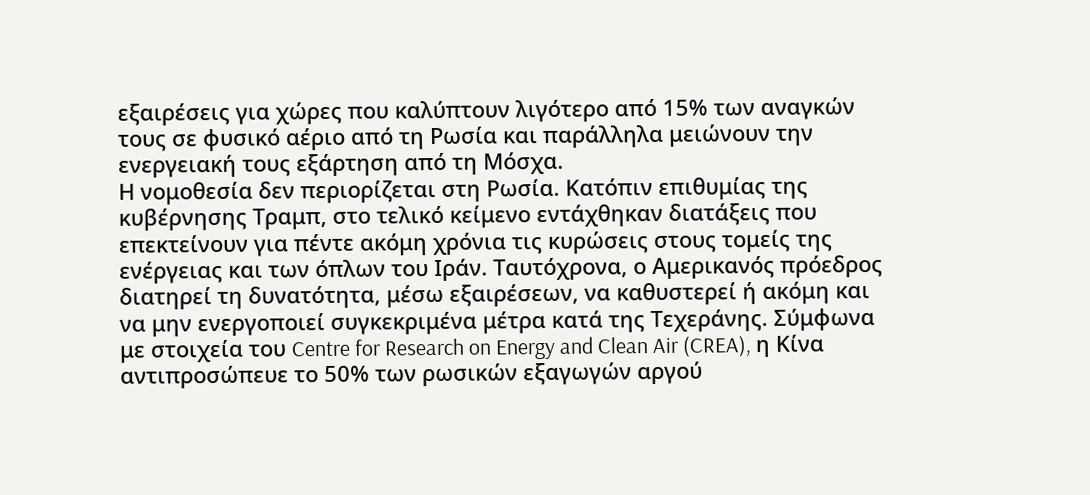εξαιρέσεις για χώρες που καλύπτουν λιγότερο από 15% των αναγκών τους σε φυσικό αέριο από τη Ρωσία και παράλληλα μειώνουν την ενεργειακή τους εξάρτηση από τη Μόσχα.
Η νομοθεσία δεν περιορίζεται στη Ρωσία. Κατόπιν επιθυμίας της κυβέρνησης Τραμπ, στο τελικό κείμενο εντάχθηκαν διατάξεις που επεκτείνουν για πέντε ακόμη χρόνια τις κυρώσεις στους τομείς της ενέργειας και των όπλων του Ιράν. Ταυτόχρονα, ο Αμερικανός πρόεδρος διατηρεί τη δυνατότητα, μέσω εξαιρέσεων, να καθυστερεί ή ακόμη και να μην ενεργοποιεί συγκεκριμένα μέτρα κατά της Τεχεράνης. Σύμφωνα με στοιχεία του Centre for Research on Energy and Clean Air (CREA), η Κίνα αντιπροσώπευε το 50% των ρωσικών εξαγωγών αργού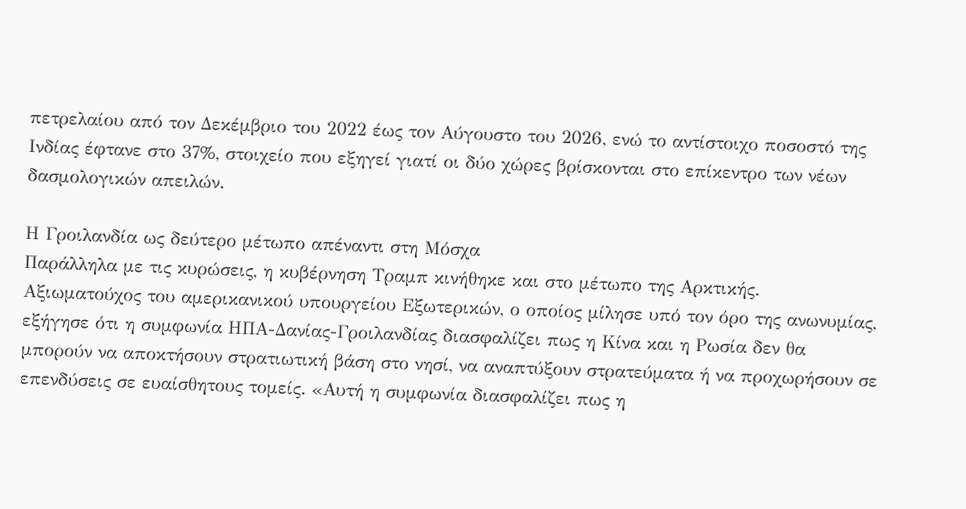πετρελαίου από τον Δεκέμβριο του 2022 έως τον Αύγουστο του 2026, ενώ το αντίστοιχο ποσοστό της Ινδίας έφτανε στο 37%, στοιχείο που εξηγεί γιατί οι δύο χώρες βρίσκονται στο επίκεντρο των νέων δασμολογικών απειλών.

Η Γροιλανδία ως δεύτερο μέτωπο απέναντι στη Μόσχα
Παράλληλα με τις κυρώσεις, η κυβέρνηση Τραμπ κινήθηκε και στο μέτωπο της Αρκτικής. Αξιωματούχος του αμερικανικού υπουργείου Εξωτερικών, ο οποίος μίλησε υπό τον όρο της ανωνυμίας, εξήγησε ότι η συμφωνία ΗΠΑ-Δανίας-Γροιλανδίας διασφαλίζει πως η Κίνα και η Ρωσία δεν θα μπορούν να αποκτήσουν στρατιωτική βάση στο νησί, να αναπτύξουν στρατεύματα ή να προχωρήσουν σε επενδύσεις σε ευαίσθητους τομείς. «Αυτή η συμφωνία διασφαλίζει πως η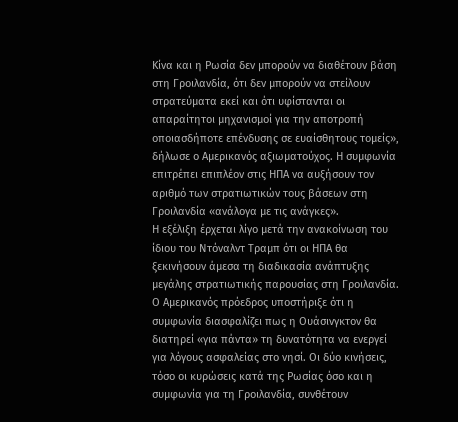Κίνα και η Ρωσία δεν μπορούν να διαθέτουν βάση στη Γροιλανδία, ότι δεν μπορούν να στείλουν στρατεύματα εκεί και ότι υφίστανται οι απαραίτητοι μηχανισμοί για την αποτροπή οποιασδήποτε επένδυσης σε ευαίσθητους τομείς», δήλωσε ο Αμερικανός αξιωματούχος. Η συμφωνία επιτρέπει επιπλέον στις ΗΠΑ να αυξήσουν τον αριθμό των στρατιωτικών τους βάσεων στη Γροιλανδία «ανάλογα με τις ανάγκες».
Η εξέλιξη έρχεται λίγο μετά την ανακοίνωση του ίδιου του Ντόναλντ Τραμπ ότι οι ΗΠΑ θα ξεκινήσουν άμεσα τη διαδικασία ανάπτυξης μεγάλης στρατιωτικής παρουσίας στη Γροιλανδία. Ο Αμερικανός πρόεδρος υποστήριξε ότι η συμφωνία διασφαλίζει πως η Ουάσινγκτον θα διατηρεί «για πάντα» τη δυνατότητα να ενεργεί για λόγους ασφαλείας στο νησί. Οι δύο κινήσεις, τόσο οι κυρώσεις κατά της Ρωσίας όσο και η συμφωνία για τη Γροιλανδία, συνθέτουν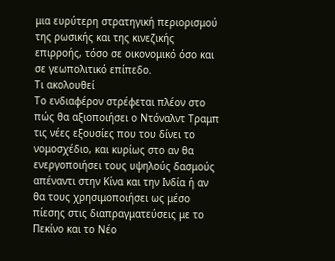μια ευρύτερη στρατηγική περιορισμού της ρωσικής και της κινεζικής επιρροής, τόσο σε οικονομικό όσο και σε γεωπολιτικό επίπεδο.
Τι ακολουθεί
Το ενδιαφέρον στρέφεται πλέον στο πώς θα αξιοποιήσει ο Ντόναλντ Τραμπ τις νέες εξουσίες που του δίνει το νομοσχέδιο, και κυρίως στο αν θα ενεργοποιήσει τους υψηλούς δασμούς απέναντι στην Κίνα και την Ινδία ή αν θα τους χρησιμοποιήσει ως μέσο πίεσης στις διαπραγματεύσεις με το Πεκίνο και το Νέο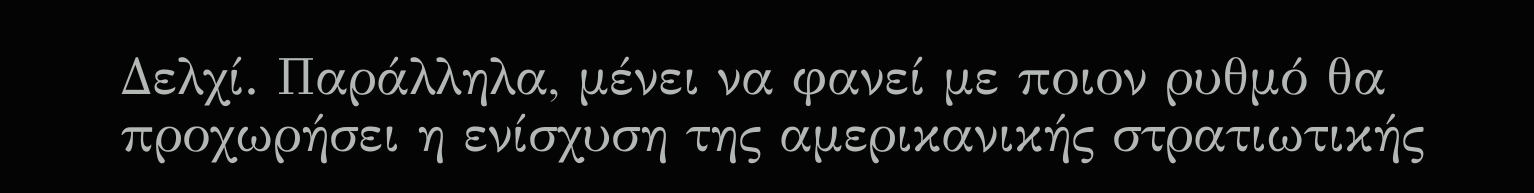Δελχί. Παράλληλα, μένει να φανεί με ποιον ρυθμό θα προχωρήσει η ενίσχυση της αμερικανικής στρατιωτικής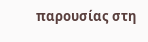παρουσίας στη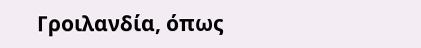Γροιλανδία, όπως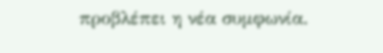προβλέπει η νέα συμφωνία.